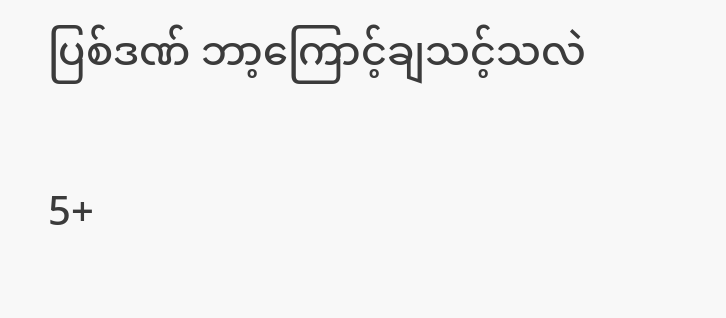ပြစ်ဒဏ် ဘာ့ကြောင့်ချသင့်သလဲ

5+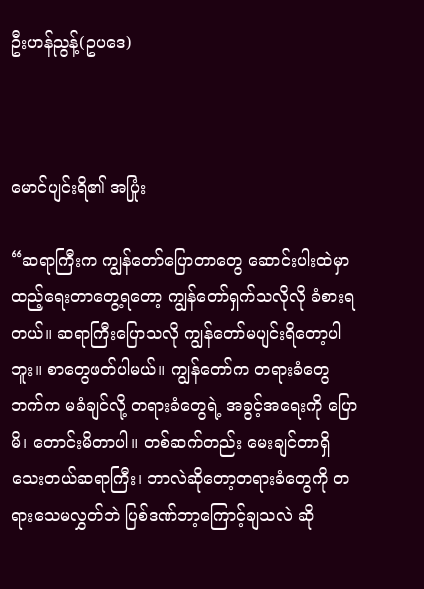ဦးဟန်ညွန့်(ဥပဒေ)



မောင်ပျင်းရိ၏ အပြုံး

“ဆရာကြီးက ကျွန်တော်ပြောတာတွေ ဆောင်းပါးထဲမှာ ထည့်ရေးတာတွေ့ရတော့ ကျွန်တော်ရှက်သလိုလို ခံစားရတယ်။ ဆရာကြီးပြောသလို ကျွန်တော်မပျင်းရိတော့ပါဘူး။ စာတွေဖတ်ပါမယ်။ ကျွန်တော်က တရားခံတွေ ဘက်က မခံချင်လို့ တရားခံတွေရဲ့ အခွင့်အရေးကို ပြောမိ၊ တောင်းမိတာပါ။ တစ်ဆက်တည်း မေးချင်တာရှိ သေးတယ်ဆရာကြီး၊ ဘာလဲဆိုတော့တရားခံတွေကို တရားသေမလွှတ်ဘဲ ပြစ်ဒဏ်ဘာ့ကြောင့်ချသလဲ ဆို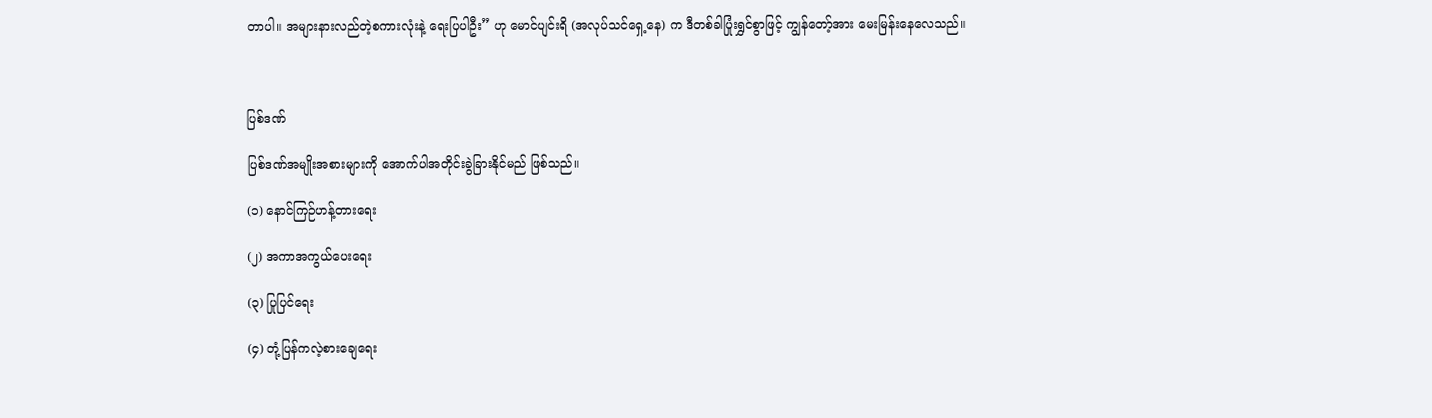တာပါ။ အများနားလည်တဲ့စကားလုံးနဲ့ ရေးပြပါဦး” ဟု မောင်ပျင်းရိ (အလုပ်သင်ရှေ့နေ) က ဒီတစ်ခါပြုံးရွှင်စွာဖြင့် ကျွန်တော့်အား မေးမြန်းနေလေသည်။



ပြစ်ဒဏ်

ပြစ်ဒဏ်အမျိုးအစားများကို အောက်ပါအတိုင်းခွဲခြားနိုင်မည် ဖြစ်သည်။

(၁) နောင်ကြဉ်ဟန့်တားရေး

(၂) အကာအကွယ်ပေးရေး

(၃) ပြုပြင်ရေး

(၄) တုံ့ပြန်ကလဲ့စားချေရေး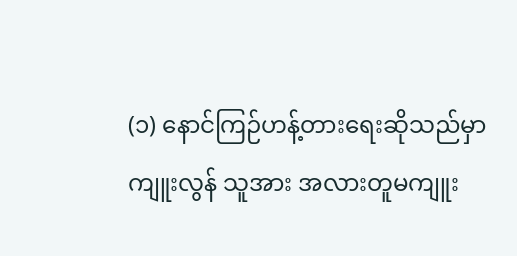(၁) နောင်ကြဉ်ဟန့်တားရေးဆိုသည်မှာ ကျူးလွန် သူအား အလားတူမကျူး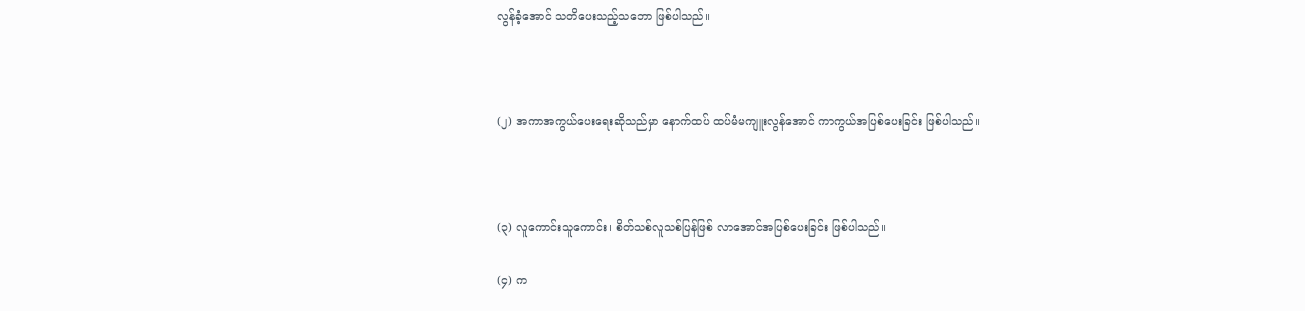လွန်ခံ့အောင် သတိပေးသည့်သဘော ဖြစ်ပါသည်။



(၂) အကာအကွယ်ပေးရေးဆိုသည်မှာ နောက်ထပ် ထပ်မံမကျူးလွန်အောင် ကာကွယ်အပြစ်ပေးခြင်း ဖြစ်ပါသည်။



(၃) လူကောင်းသူကောင်း၊ စိတ်သစ်လူသစ်ပြန်ဖြစ် လာအောင်အပြစ်ပေးခြင်း ဖြစ်ပါသည်။

(၄) က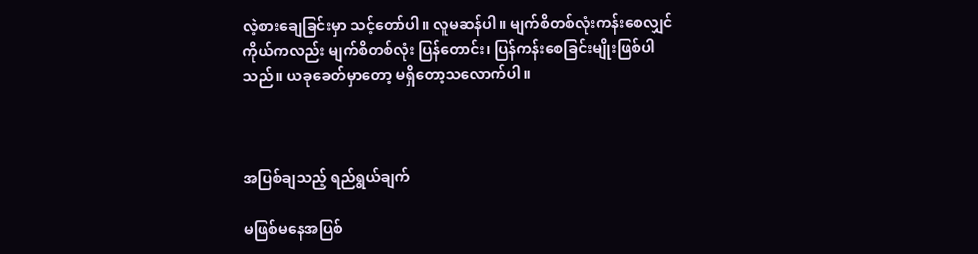လဲ့စားချေခြင်းမှာ သင့်တော်ပါ။ လူမဆန်ပါ။ မျက်စိတစ်လုံးကန်းစေလျှင် ကိုယ်ကလည်း မျက်စိတစ်လုံး ပြန်တောင်း၊ ပြန်ကန်းစေခြင်းမျိုးဖြစ်ပါ သည်။ ယခုခေတ်မှာတော့ မရှိတော့သလောက်ပါ။



အပြစ်ချသည့် ရည်ရွယ်ချက်

မဖြစ်မနေအပြစ်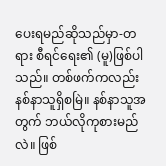ပေးရမည်ဆိုသည်မှာ-တရား စီရင်ရေး၏ (မူ)ဖြစ်ပါသည်။ တစ်ဖက်ကလည်း နစ်နာသူရှိစမြဲ။ နစ်နာသူအတွက် ဘယ်လိုကုစားမည်လဲ။ ဖြစ်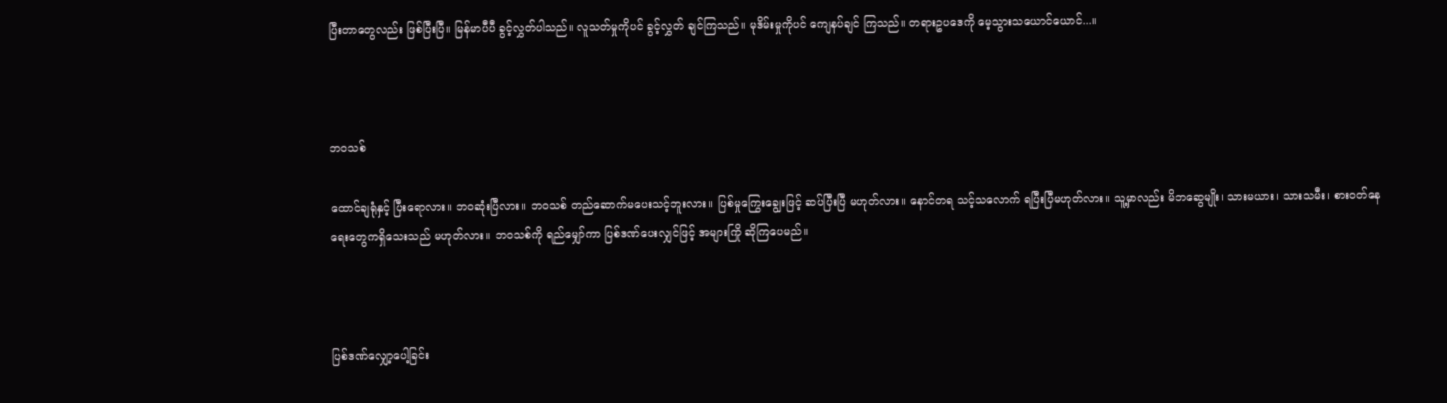ပြီးတာတွေလည်း ဖြစ်ပြီးပြီ။ မြန်မာပီပီ ခွင့်လွှတ်ပါသည်။ လူသတ်မှုကိုပင် ခွင့်လွှတ် ချင်ကြသည်။ မုဒိမ်းမှုကိုပင် ကျေနပ်ချင် ကြသည်။ တရားဥပဒေကို မေ့သွားသယောင်ယောင်...။



ဘဝသစ်

ထောင်ချရုံနှင့် ပြီးရောလား။ ဘဝဆုံးပြီလား။ ဘဝသစ် တည်ဆောက်မပေးသင့်ဘူးလား။ ပြစ်မှုကြွေးချွေးဖြင့် ဆပ်ပြီးပြီ မဟုတ်လား။ နောင်တရ သင့်သလောက် ရပြီးပြီမဟုတ်လား။ သူ့မှာလည်း မိဘဆွေမျိုး၊ သားမယား၊ သားသမီး၊ စားဝတ်နေ ရေးတွေကရှိသေးသည် မဟုတ်လား။ ဘဝသစ်ကို ရည်မျှော်ကာ ပြစ်ဒဏ်ပေးလျှင်ဖြင့် အများကြို ဆိုကြပေမည်။



ပြစ်ဒဏ်လျှော့ပေါ့ခြင်း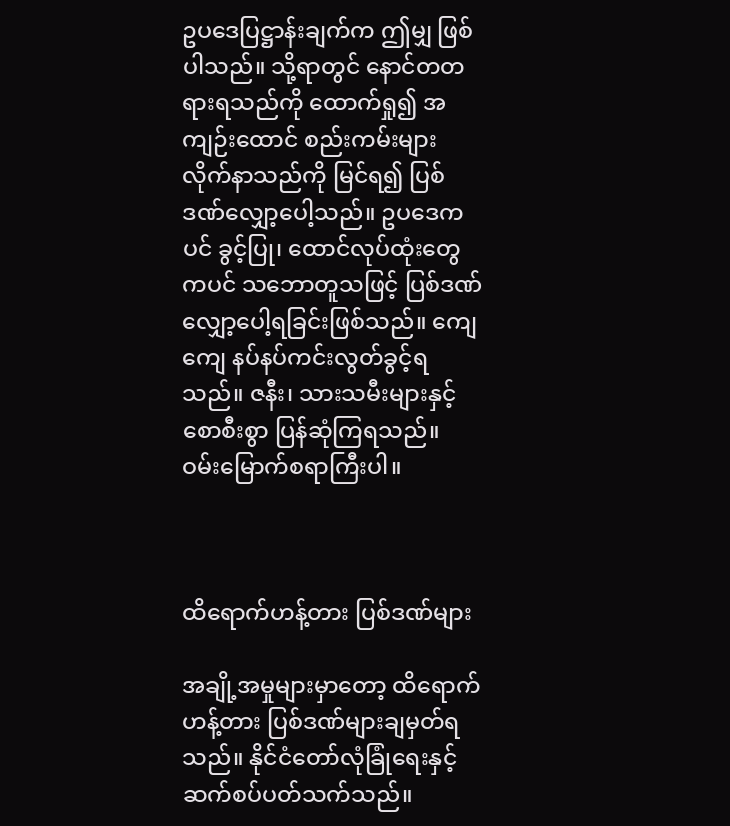ဥပဒေပြဋ္ဌာန်းချက်က ဤမျှ ဖြစ်ပါသည်။ သို့ရာတွင် နောင်တတရားရသည်ကို ထောက်ရှု၍ အကျဉ်းထောင် စည်းကမ်းများ လိုက်နာသည်ကို မြင်ရ၍ ပြစ်ဒဏ်လျှော့ပေါ့သည်။ ဥပဒေကပင် ခွင့်ပြု၊ ထောင်လုပ်ထုံးတွေကပင် သဘောတူသဖြင့် ပြစ်ဒဏ်လျှော့ပေါ့ရခြင်းဖြစ်သည်။ ကျေကျေ နပ်နပ်ကင်းလွတ်ခွင့်ရသည်။ ဇနီး၊ သားသမီးများနှင့် စောစီးစွာ ပြန်ဆုံကြရသည်။ ဝမ်းမြောက်စရာကြီးပါ။



ထိရောက်ဟန့်တား ပြစ်ဒဏ်များ

အချို့အမှုများမှာတော့ ထိရောက်ဟန့်တား ပြစ်ဒဏ်များချမှတ်ရသည်။ နိုင်ငံတော်လုံခြုံရေးနှင့် ဆက်စပ်ပတ်သက်သည်။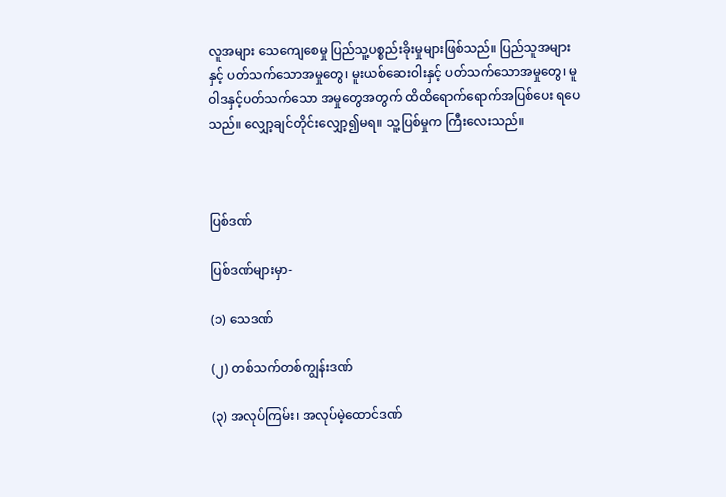လူအများ သေကျေစေမှု ပြည်သူ့ပစ္စည်းခိုးမှုများဖြစ်သည်။ ပြည်သူအများနှင့် ပတ်သက်သောအမှုတွေ၊ မူးယစ်ဆေးဝါးနှင့် ပတ်သက်သောအမှုတွေ၊ မူဝါဒနှင့်ပတ်သက်သော အမှုတွေအတွက် ထိထိရောက်ရောက်အပြစ်ပေး ရပေသည်။ လျှော့ချင်တိုင်းလျှော့၍မရ။ သူ့ပြစ်မှုက ကြီးလေးသည်။



ပြစ်ဒဏ်

ပြစ်ဒဏ်များမှာ-

(၁) သေဒဏ်

(၂) တစ်သက်တစ်ကျွန်းဒဏ်

(၃) အလုပ်ကြမ်း၊ အလုပ်မဲ့ထောင်ဒဏ်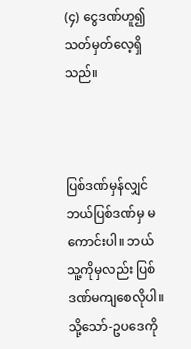(၄) ငွေဒဏ်ဟူ၍ သတ်မှတ်လေ့ရှိသည်။



ပြစ်ဒဏ်မှန်လျှင် ဘယ်ပြစ်ဒဏ်မှ မကောင်းပါ။ ဘယ်သူ့ကိုမှလည်း ပြစ်ဒဏ်မကျစေလိုပါ။ သို့သော်-ဥပဒေကို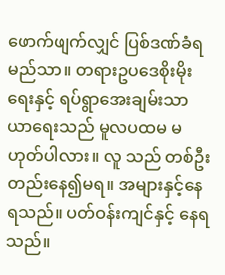ဖောက်ဖျက်လျှင် ပြစ်ဒဏ်ခံရမည်သာ။ တရားဥပဒေစိုးမိုးရေးနှင့် ရပ်ရွာအေးချမ်းသာယာရေးသည် မူလပထမ မဟုတ်ပါလား။ လူ သည် တစ်ဦးတည်းနေ၍မရ။ အများနှင့်နေရသည်။ ပတ်ဝန်းကျင်နှင့် နေရသည်။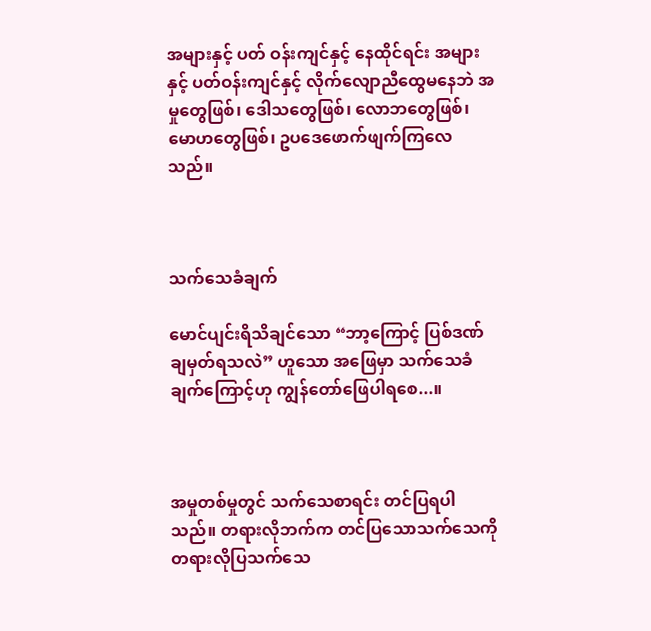အများနှင့် ပတ် ဝန်းကျင်နှင့် နေထိုင်ရင်း အများနှင့် ပတ်ဝန်းကျင်နှင့် လိုက်လျောညီထွေမနေဘဲ အမှုတွေဖြစ်၊ ဒေါသတွေဖြစ်၊ လောဘတွေဖြစ်၊ မောဟတွေဖြစ်၊ ဥပဒေဖောက်ဖျက်ကြလေသည်။



သက်သေခံချက်

မောင်ပျင်းရိသိချင်သော “ဘာ့ကြောင့် ပြစ်ဒဏ်ချမှတ်ရသလဲ” ဟူသော အဖြေမှာ သက်သေခံချက်ကြောင့်ဟု ကျွန်တော်ဖြေပါရစေ...။



အမှုတစ်မှုတွင် သက်သေစာရင်း တင်ပြရပါသည်။ တရားလိုဘက်က တင်ပြသောသက်သေကို တရားလိုပြသက်သေ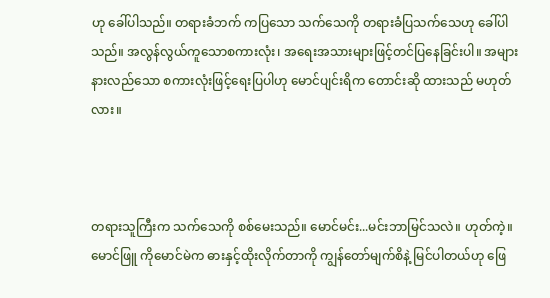ဟု ခေါ်ပါသည်။ တရားခံဘက် ကပြသော သက်သေကို တရားခံပြသက်သေဟု ခေါ်ပါသည်။ အလွန်လွယ်ကူသောစကားလုံး၊ အရေးအသားများဖြင့်တင်ပြနေခြင်းပါ။ အများနားလည်သော စကားလုံးဖြင့်ရေးပြပါဟု မောင်ပျင်းရိက တောင်းဆို ထားသည် မဟုတ်လား။



တရားသူကြီးက သက်သေကို စစ်မေးသည်။ မောင်မင်း...မင်းဘာမြင်သလဲ။ ဟုတ်ကဲ့။ မောင်ဖြူ ကိုမောင်မဲက ဓားနှင့်ထိုးလိုက်တာကို ကျွန်တော်မျက်စိနဲ့ မြင်ပါတယ်ဟု ဖြေ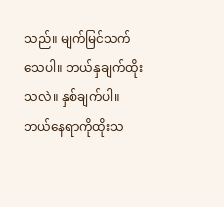သည်။ မျက်မြင်သက်သေပါ။ ဘယ်နှချက်ထိုးသလဲ။ နှစ်ချက်ပါ။ ဘယ်နေရာကိုထိုးသ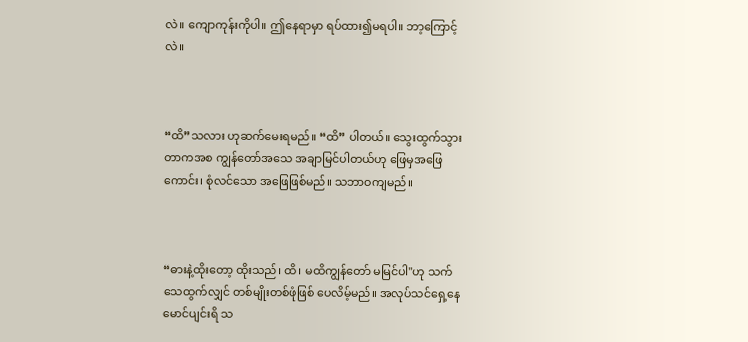လဲ။ ကျောကုန်းကိုပါ။ ဤနေရာမှာ ရပ်ထား၍မရပါ။ ဘာ့ကြောင့်လဲ။



“ထိ”သလား ဟုဆက်မေးရမည်။ “ထိ” ပါတယ်။ သွေးထွက်သွားတာကအစ ကျွန်တော်အသေ အချာမြင်ပါတယ်ဟု ဖြေမှအဖြေကောင်း၊ စုံလင်သော အဖြေဖြစ်မည်။ သဘာဝကျမည်။



“ဓားနဲ့ထိုးတော့ ထိုးသည်၊ ထိ၊ မထိကျွန်တော် မမြင်ပါ"ဟု သက်သေထွက်လျှင် တစ်မျိုးတစ်ဖုံဖြစ် ပေလိမ့်မည်။ အလုပ်သင်ရှေ့နေ မောင်ပျင်းရိ သ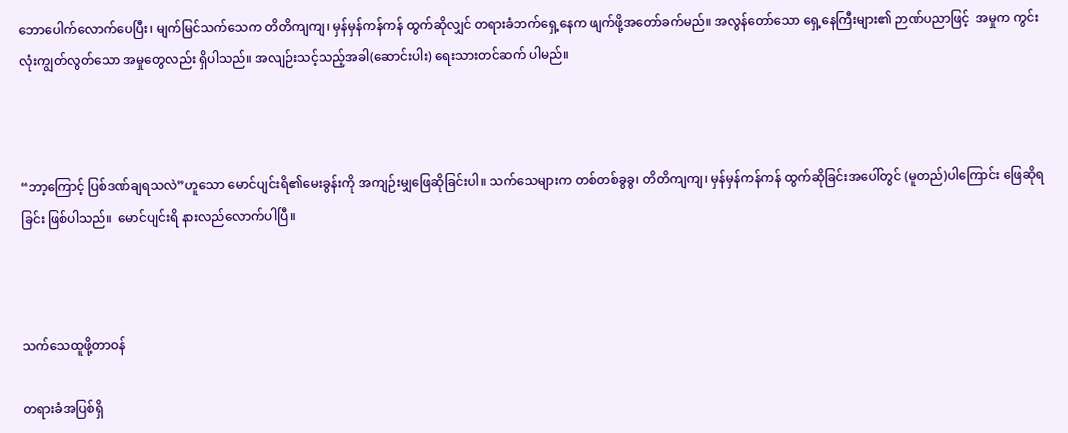ဘောပေါက်လောက်ပေပြီး၊ မျက်မြင်သက်သေက တိတိကျကျ၊ မှန်မှန်ကန်ကန် ထွက်ဆိုလျှင် တရားခံဘက်ရှေ့နေက ဖျက်ဖို့အတော်ခက်မည်။ အလွန်တော်သော ရှေ့နေကြီးများ၏ ဉာဏ်ပညာဖြင့်  အမှုက ကွင်းလုံးကျွတ်လွတ်သော အမှုတွေလည်း ရှိပါသည်။ အလျဉ်းသင့်သည့်အခါ(ဆောင်းပါး) ရေးသားတင်ဆက် ပါမည်။



“ဘာ့ကြောင့် ပြစ်ဒဏ်ချရသလဲ”ဟူသော မောင်ပျင်းရိ၏မေးခွန်းကို အကျဉ်းမျှဖြေဆိုခြင်းပါ။ သက်သေများက တစ်တစ်ခွခွ၊ တိတိကျကျ၊ မှန်မှန်ကန်ကန် ထွက်ဆိုခြင်းအပေါ်တွင် (မူတည်)ပါကြောင်း ဖြေဆိုရခြင်း ဖြစ်ပါသည်။  မောင်ပျင်းရိ နားလည်လောက်ပါပြီ။



သက်သေထူဖို့တာဝန်

တရားခံအပြစ်ရှိ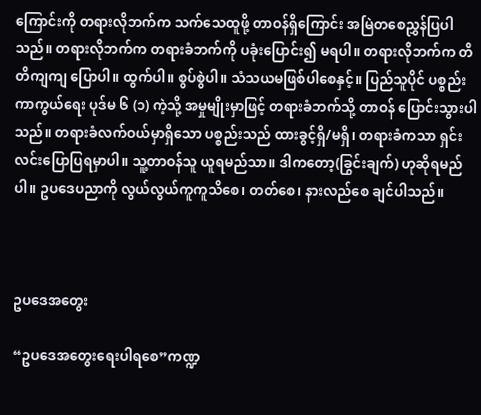ကြောင်းကို တရားလိုဘက်က သက်သေထူဖို့ တာဝန်ရှိကြောင်း အမြဲတစေညွှန်ပြပါသည်။ တရားလိုဘက်က တရားခံဘက်ကို ပခုံးပြောင်း၍ မရပါ။ တရားလိုဘက်က တိတိကျကျ ပြောပါ။ ထွက်ပါ။ စွပ်စွဲပါ။ သံသယမဖြစ်ပါစေနှင့်။ ပြည်သူပိုင် ပစ္စည်းကာကွယ်ရေး ပုဒ်မ ၆ (၁) ကဲ့သို့ အမှုမျိုးမှာဖြင့် တရားခံဘက်သို့ တာဝန် ပြောင်းသွားပါသည်။ တရားခံလက်ဝယ်မှာရှိသော ပစ္စည်းသည် ထားခွင့်ရှိ/မရှိ၊ တရားခံကသာ ရှင်းလင်းပြောပြရမှာပါ။ သူ့တာဝန်သူ ယူရမည်သာ။ ဒါကတော့(ခြွင်းချက်) ဟုဆိုရမည်ပါ။ ဥပဒေပညာကို လွယ်လွယ်ကူကူသိစေ၊ တတ်စေ၊ နားလည်စေ ချင်ပါသည်။



ဥပဒေအတွေး

“ဥပဒေအတွေးရေးပါရစေ”ကဏ္ဍ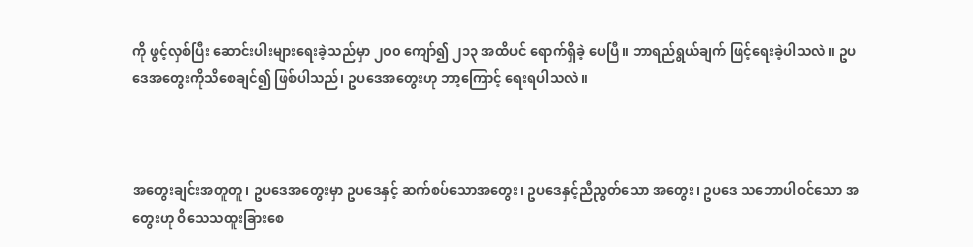ကို ဖွင့်လှစ်ပြီး ဆောင်းပါးများရေးခဲ့သည်မှာ ၂၀၀ ကျော်၍ ၂၁၃ အထိပင် ရောက်ရှိခဲ့ ပေပြီ။ ဘာရည်ရွယ်ချက် ဖြင့်ရေးခဲ့ပါသလဲ။ ဥပဒေအတွေးကိုသိစေချင်၍ ဖြစ်ပါသည်၊ ဥပဒေအတွေးဟု ဘာ့ကြောင့် ရေးရပါသလဲ။



အတွေးချင်းအတူတူ၊ ဥပဒေအတွေးမှာ ဥပဒေနှင့် ဆက်စပ်သောအတွေး၊ ဥပဒေနှင့်ညီညွတ်သော အတွေး၊ ဥပဒေ သဘောပါဝင်သော အတွေးဟု ဝိသေသထူးခြားစေ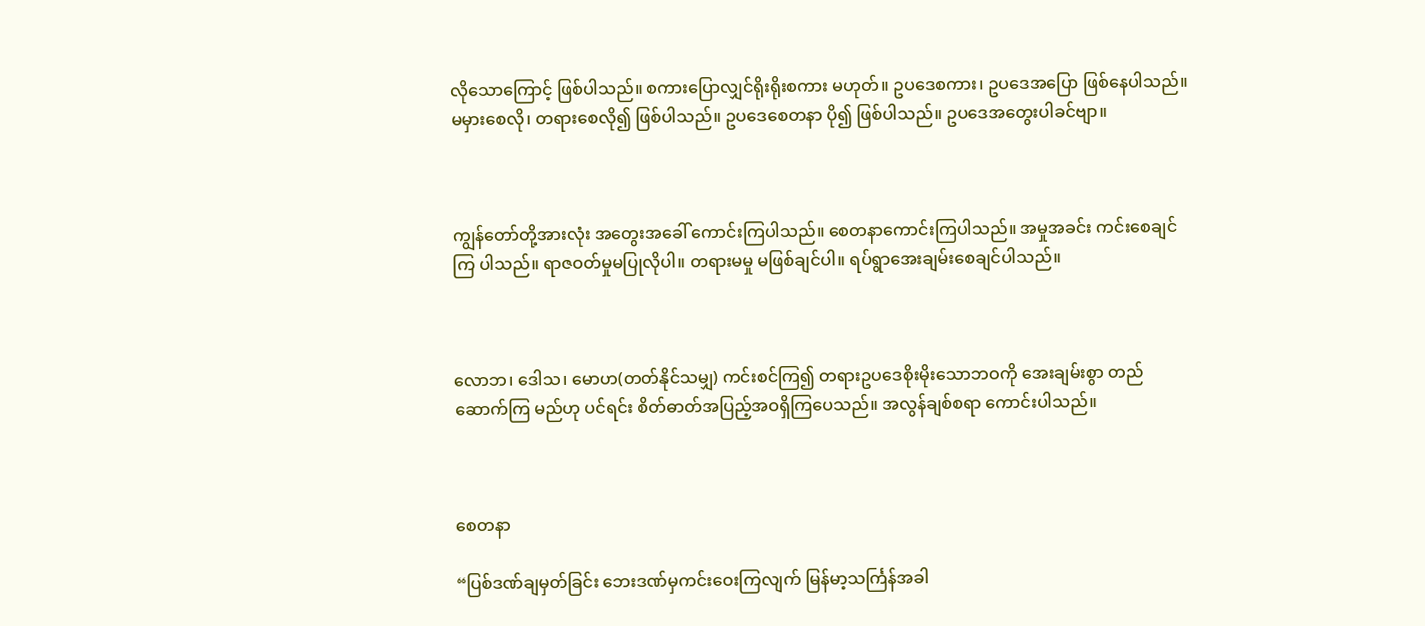လိုသောကြောင့် ဖြစ်ပါသည်။ စကားပြောလျှင်ရိုးရိုးစကား မဟုတ်။ ဥပဒေစကား၊ ဥပဒေအပြော ဖြစ်နေပါသည်။ မမှားစေလို၊ တရားစေလို၍ ဖြစ်ပါသည်။ ဥပဒေစေတနာ ပို၍ ဖြစ်ပါသည်။ ဥပဒေအတွေးပါခင်ဗျာ။



ကျွန်တော်တို့အားလုံး အတွေးအခေါ် ကောင်းကြပါသည်။ စေတနာကောင်းကြပါသည်။ အမှုအခင်း ကင်းစေချင်ကြ ပါသည်။ ရာဇဝတ်မှုမပြုလိုပါ။ တရားမမှု မဖြစ်ချင်ပါ။ ရပ်ရွာအေးချမ်းစေချင်ပါသည်။



လောဘ၊ ဒေါသ၊ မောဟ(တတ်နိုင်သမျှ) ကင်းစင်ကြ၍ တရားဥပဒေစိုးမိုးသောဘဝကို အေးချမ်းစွာ တည်ဆောက်ကြ မည်ဟု ပင်ရင်း စိတ်ဓာတ်အပြည့်အဝရှိကြပေသည်။ အလွန်ချစ်စရာ ကောင်းပါသည်။



စေတနာ

“ပြစ်ဒဏ်ချမှတ်ခြင်း ဘေးဒဏ်မှကင်းဝေးကြလျက် မြန်မာ့သင်္ကြန်အခါ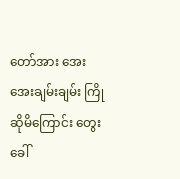တော်အား အေးအေးချမ်းချမ်း ကြိုဆိုမိကြောင်း တွေးခေါ်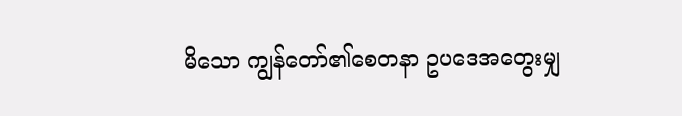မိသော ကျွန်တော်၏စေတနာ ဥပဒေအတွေးမျှ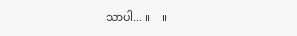သာပါ... ။    ။